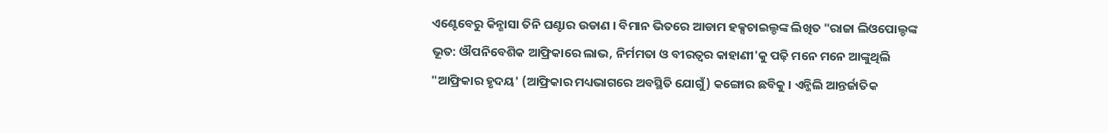ଏଣ୍ଟେବେରୁ କିନ୍ଶାସା ତିନି ଘଣ୍ଟାର ଉଡାଣ । ବିମାନ ଭିତରେ ଆଡାମ ହକ୍ସଚାଇଲ୍ଡଙ୍କ ଲିଖିତ "ରାଜା ଲିଓପୋଲ୍ଡଙ୍କ ଭୂତ: ଔପନିବେଶିକ ଆଫ୍ରିକାରେ ଲାଭ, ନିର୍ମମତା ଓ ବୀରତ୍ୱର କାହାଣୀ'କୁ ପଢ଼ି ମନେ ମନେ ଆଙ୍କୁଥିଲି "ଆଫ୍ରିକାର ହୃଦୟ' (ଆଫ୍ରିକାର ମଧ୍ୟଭାଗରେ ଅବସ୍ଥିତି ଯୋଗୁଁ) କଙ୍ଗୋର ଛବିକୁ । ଏନ୍ଜିଲି ଆନ୍ତର୍ଜାତିକ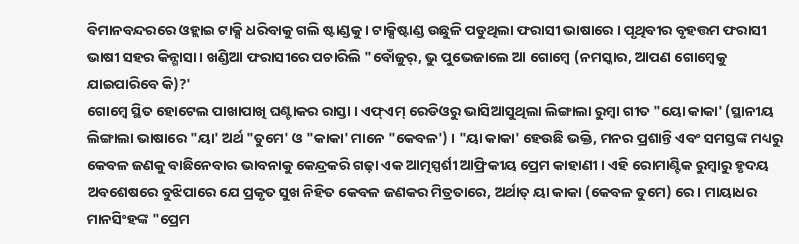ବିମାନବନ୍ଦରରେ ଓହ୍ଲାଇ ଟାକ୍ସି ଧରିବାକୁ ଗଲି ଷ୍ଟାଣ୍ଡକୁ । ଟାକ୍ସିଷ୍ଟାଣ୍ଡ ଉଛୁଳି ପଡୁଥିଲା ଫରାସୀ ଭାଷାରେ । ପୃଥିବୀର ବୃହତ୍ତମ ଫରାସୀ ଭାଷୀ ସହର କିନ୍ଶାସା । ଖଣ୍ଡିଆ ଫରାସୀରେ ପଚାରିଲି "ବୋଁଜୁର୍, ଭୁ ପୁଭେଜାଲେ ଆ ଗୋମ୍ବେ (ନମସ୍କାର, ଆପଣ ଗୋମ୍ବେକୁ ଯାଇପାରିବେ କି)?'
ଗୋମ୍ବେ ସ୍ଥିତ ହୋଟେଲ ପାଖାପାଖି ଘଣ୍ଟାକର ରାସ୍ତା । ଏଫ୍ଏମ୍ ରେଡିଓରୁ ଭାସିଆସୁଥିଲା ଲିଙ୍ଗାଲା ରୁମ୍ବା ଗୀତ "ୟୋ କାକା' (ସ୍ଥାନୀୟ ଲିଙ୍ଗାଲା ଭାଷାରେ "ୟା' ଅର୍ଥ "ତୁମେ' ଓ "କାକା' ମାନେ "କେବଳ') । "ୟା କାକା' ହେଉଛି ଭକ୍ତି, ମନର ପ୍ରଶାନ୍ତି ଏବଂ ସମସ୍ତଙ୍କ ମଧ୍ୟରୁ କେବଳ ଜଣକୁ ବାଛିନେବାର ଭାବନାକୁ କେନ୍ଦ୍ରକରି ଗଢ଼ା ଏକ ଆତ୍ମସ୍ପର୍ଶୀ ଆଫ୍ରିକୀୟ ପ୍ରେମ କାହାଣୀ । ଏହି ରୋମାଣ୍ଟିକ ରୁମ୍ବାରୁ ହୃଦୟ ଅବଶେଷରେ ବୁଝିପାରେ ଯେ ପ୍ରକୃତ ସୁଖ ନିହିତ କେବଳ ଜଣକର ମିତ୍ରତାରେ, ଅର୍ଥାତ୍ ୟା କାକା (କେବଳ ତୁମେ) ରେ । ମାୟାଧର ମାନସିଂହଙ୍କ "ପ୍ରେମ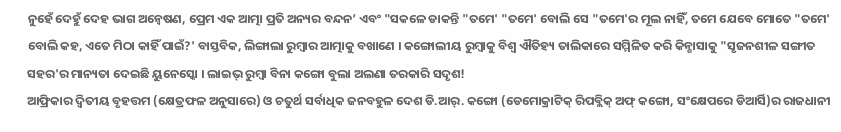ନୁହେଁ ଦେହୁଁ ଦେହ ଭାଗ ଅନ୍ୱେଷଣ, ପ୍ରେମ ଏକ ଆତ୍ମା ପ୍ରତି ଅନ୍ୟର ବନ୍ଦନ’ ଏବଂ "ସକଳେ ଡାକନ୍ତି "ତମେ' "ତମେ' ବୋଲି ସେ "ତମେ'ର ମୂଲ ନାହିଁ, ତମେ ଯେବେ ମୋତେ "ତମେ' ବୋଲି କହ, ଏତେ ମିଠା କାହିଁ ପାଇଁ?' ବାସ୍ତବିକ, ଲିଙ୍ଗାଲା ରୁମ୍ବାର ଆତ୍ମାକୁ ବଖାଣେ । କଙ୍ଗୋଲୀୟ ରୁମ୍ବାକୁ ବିଶ୍ୱ ଐତିହ୍ୟ ତାଲିକାରେ ସମ୍ମିଳିତ କରି କିନ୍ଶାସାକୁ "ସୃଜନଶୀଳ ସଙ୍ଗୀତ ସହର'ର ମାନ୍ୟତା ଦେଇଛି ୟୁନେସ୍କୋ । ଲାଇଭ୍ ରୁମ୍ବା ବିନା କଙ୍ଗୋ ବୁଲା ଅଲଣା ତରକାରି ସଦୃଶ!
ଆଫ୍ରିକାର ଦ୍ୱିତୀୟ ବୃହତ୍ତମ (କ୍ଷେତ୍ରଫଳ ଅନୁସାରେ) ଓ ଚତୁର୍ଥ ସର୍ବାଧିକ ଜନବହୁଳ ଦେଶ ଡି.ଆର୍. କଙ୍ଗୋ (ଡେମୋକ୍ରାଟିକ୍ ରିପବ୍ଲିକ୍ ଅଫ୍ କଙ୍ଗୋ, ସଂକ୍ଷେପରେ ଡିଆର୍ସି)ର ରାଜଧାନୀ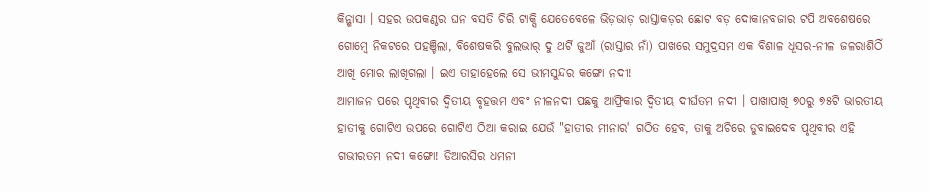କିନ୍ଶାସା । ସହର ଉପକଣ୍ଠର ଘନ ବସତି ଚିରି ଟାକ୍ସି ଯେତେବେଳେ ଭିଡ଼ଭାଡ଼ ରାସ୍ତାକଡ଼ର ଛୋଟ ବଡ଼ ଦୋକାନବଜାର ଟପି ଅବଶେଷରେ ଗୋମ୍ବେ ନିକଟରେ ପହଞ୍ଚିଲା, ବିଶେଷକରି ବୁଲଭାର୍ ଦୁ ଥର୍ଟି ଜୁଆଁ (ରାସ୍ତାର ନାଁ) ପାଖରେ ସମୁଦ୍ରସମ ଏକ ବିଶାଳ ଧୂସର-ନୀଳ ଜଳରାଶିଠିଁ ଆଖି ମୋର ଲାଖିଗଲା । ଇଏ ତାହାହେଲେ ସେ ଭୀମସୁନ୍ଦର କଙ୍ଗୋ ନଦୀ!
ଆମାଜନ ପରେ ପୃଥିବୀର ଦ୍ୱିତୀୟ ବୃହତ୍ତମ ଏବଂ ନୀଳନଦୀ ପଛକୁ ଆଫ୍ରିକାର ଦ୍ୱିତୀୟ ଦୀର୍ଘତମ ନଦୀ । ପାଖାପାଖି ୭୦ରୁ ୭୫ଟି ଭାରତୀୟ ହାତୀକୁ ଗୋଟିଏ ଉପରେ ଗୋଟିଏ ଠିଆ କରାଇ ଯେଉଁ "ହାତୀର ମୀନାର' ଗଠିତ ହେବ, ତାକୁ ଅଚିରେ ଡୁବାଇଦେବ ପୃଥିବୀର ଏହି ଗଭୀରତମ ନଦୀ କଙ୍ଗୋ! ଡିଆରସିର ଧମନୀ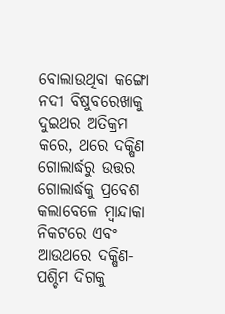ବୋଲାଉଥିବା କଙ୍ଗୋ ନଦୀ ବିଷୁବରେଖାକୁ ଦୁଇଥର ଅତିକ୍ରମ କରେ, ଥରେ ଦକ୍ଷିଣ ଗୋଲାର୍ଦ୍ଧରୁ ଉତ୍ତର ଗୋଲାର୍ଦ୍ଧକୁ ପ୍ରବେଶ କଲାବେଳେ ମ୍ବାନ୍ଦାକା ନିକଟରେ ଏବଂ ଆଉଥରେ ଦକ୍ଷିଣ-ପଶ୍ଚିମ ଦିଗକୁ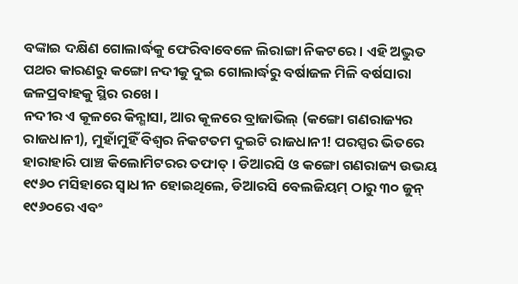ବଙ୍କାଇ ଦକ୍ଷିଣ ଗୋଲାର୍ଦ୍ଧକୁ ଫେରିବାବେଳେ ଲିରାଙ୍ଗା ନିକଟରେ । ଏହି ଅଦ୍ଭୁତ ପଥର କାରଣରୁ କଙ୍ଗୋ ନଦୀକୁ ଦୁଇ ଗୋଲାର୍ଦ୍ଧରୁ ବର୍ଷାଜଳ ମିଳି ବର୍ଷସାରା ଜଳପ୍ରବାହକୁ ସ୍ଥିର ରଖେ ।
ନଦୀର ଏ କୂଳରେ କିନ୍ଶାସା, ଆର କୂଳରେ ବ୍ରାଜାଭିଲ୍ (କଙ୍ଗୋ ଗଣରାଜ୍ୟର ରାଜଧାନୀ), ମୁହାଁମୁହିଁ ବିଶ୍ୱର ନିକଟତମ ଦୁଇଟି ରାଜଧାନୀ! ପରସ୍ପର ଭିତରେ ହାରାହାରି ପାଞ୍ଚ କିଲୋମିଟରର ତଫାତ୍ । ଡିଆରସି ଓ କଙ୍ଗୋ ଗଣରାଜ୍ୟ ଉଭୟ ୧୯୬୦ ମସିହାରେ ସ୍ୱାଧୀନ ହୋଇଥିଲେ, ଡିଆରସି ବେଲଜିୟମ୍ ଠାରୁ ୩୦ ଜୁନ୍ ୧୯୬୦ରେ ଏବଂ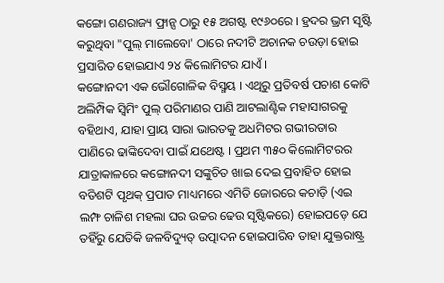କଙ୍ଗୋ ଗଣରାଜ୍ୟ ଫ୍ରାନ୍ସ ଠାରୁ ୧୫ ଅଗଷ୍ଟ ୧୯୬୦ରେ । ହ୍ରଦର ଭ୍ରମ ସୃଷ୍ଟି କରୁଥିବା "ପୁଲ୍ ମାଲେବୋ' ଠାରେ ନଦୀଟି ଅଚାନକ ଚଉଡ଼ା ହୋଇ ପ୍ରସାରିତ ହୋଇଯାଏ ୨୪ କିଲୋମିଟର ଯାଏଁ ।
କଙ୍ଗୋନଦୀ ଏକ ଭୌଗୋଳିକ ବିସ୍ମୟ । ଏଥିରୁ ପ୍ରତିବର୍ଷ ପଚାଶ କୋଟି ଅଲିମ୍ପିକ ସ୍ୱିମିଂ ପୁଲ୍ ପରିମାଣର ପାଣି ଆଟଲାଣ୍ଟିକ ମହାସାଗରକୁ ବହିଥାଏ, ଯାହା ପ୍ରାୟ ସାରା ଭାରତକୁ ଅଧମିଟର ଗଭୀରତାର ପାଣିରେ ଢାଙ୍କିଦେବା ପାଇଁ ଯଥେଷ୍ଟ । ପ୍ରଥମ ୩୫୦ କିଲୋମିଟରର ଯାତ୍ରାକାଳରେ କଙ୍ଗୋନଦୀ ସଙ୍କୁଚିତ ଖାଇ ଦେଇ ପ୍ରବାହିତ ହୋଇ ବତିଶଟି ପୃଥକ୍ ପ୍ରପାତ ମାଧ୍ୟମରେ ଏମିତି ଜୋରରେ କଚାଡ଼ି (ଏଇ ଲମ୍ଫ ଚାଳିଶ ମହଲା ଘର ଉଚ୍ଚର ଢେଉ ସୃଷ୍ଟିକରେ) ହୋଇପଡ଼େ ଯେ ତହିଁରୁ ଯେତିକି ଜଳବିଦ୍ୟୁତ୍ ଉତ୍ପାଦନ ହୋଇପାରିବ ତାହା ଯୁକ୍ତରାଷ୍ଟ୍ର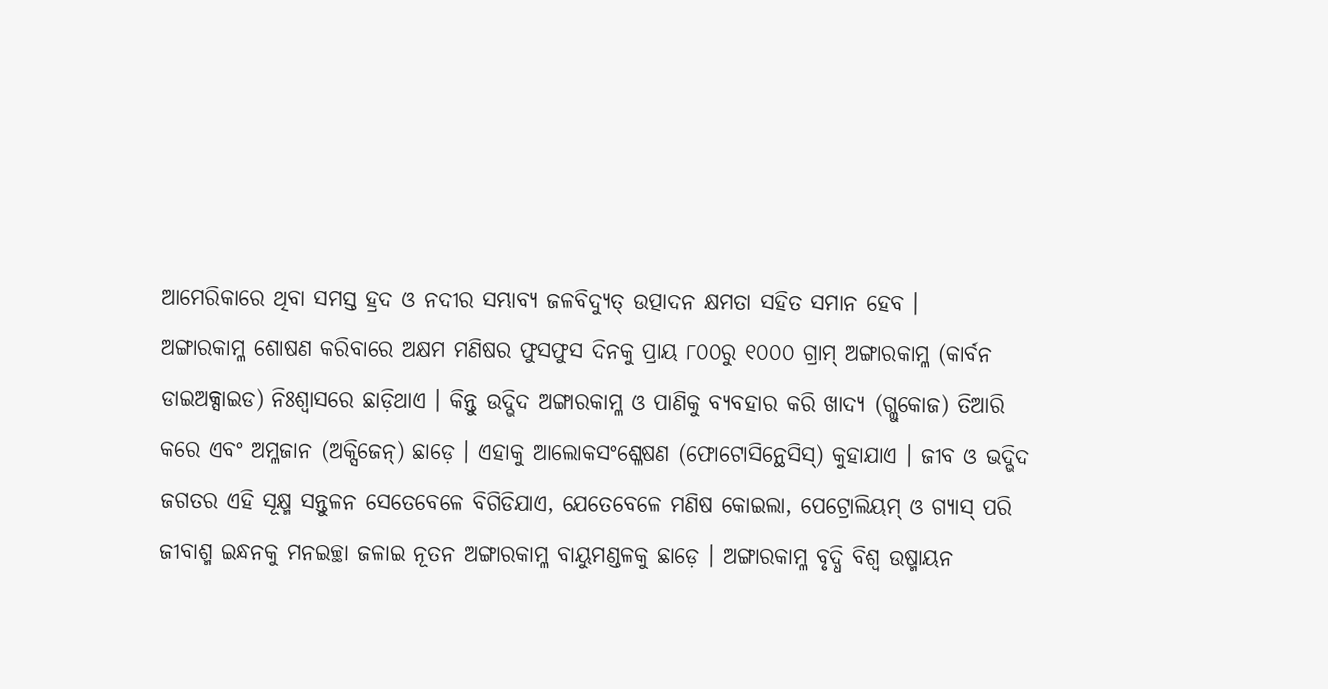ଆମେରିକାରେ ଥିବା ସମସ୍ତ ହ୍ରଦ ଓ ନଦୀର ସମ୍ଭାବ୍ୟ ଜଳବିଦ୍ୟୁତ୍ ଉତ୍ପାଦନ କ୍ଷମତା ସହିତ ସମାନ ହେବ ।
ଅଙ୍ଗାରକାମ୍ଳ ଶୋଷଣ କରିବାରେ ଅକ୍ଷମ ମଣିଷର ଫୁସଫୁସ ଦିନକୁ ପ୍ରାୟ ୮୦୦ରୁ ୧୦୦୦ ଗ୍ରାମ୍ ଅଙ୍ଗାରକାମ୍ଳ (କାର୍ବନ ଡାଇଅକ୍ସାଇଡ) ନିଃଶ୍ୱାସରେ ଛାଡ଼ିଥାଏ । କିନ୍ତୁ ଉଦ୍ଭିଦ ଅଙ୍ଗାରକାମ୍ଳ ଓ ପାଣିକୁ ବ୍ୟବହାର କରି ଖାଦ୍ୟ (ଗ୍ଲୁକୋଜ) ତିଆରି କରେ ଏବଂ ଅମ୍ଳଜାନ (ଅକ୍ସିଜେନ୍) ଛାଡ଼େ । ଏହାକୁ ଆଲୋକସଂଶ୍ଳେଷଣ (ଫୋଟୋସିନ୍ଥେସିସ୍) କୁହାଯାଏ । ଜୀବ ଓ ଭଦ୍ଭିଦ ଜଗତର ଏହି ସୂକ୍ଷ୍ମ ସନ୍ତୁଳନ ସେତେବେଳେ ବିଗିଡିଯାଏ, ଯେତେବେଳେ ମଣିଷ କୋଇଲା, ପେଟ୍ରୋଲିୟମ୍ ଓ ଗ୍ୟାସ୍ ପରି ଜୀବାଶ୍ମ ଇନ୍ଧନକୁ ମନଇଚ୍ଛା ଜଳାଇ ନୂତନ ଅଙ୍ଗାରକାମ୍ଳ ବାୟୁମଣ୍ଡଳକୁ ଛାଡ଼େ । ଅଙ୍ଗାରକାମ୍ଳ ବୃଦ୍ଧି ବିଶ୍ୱ ଉଷ୍ମାୟନ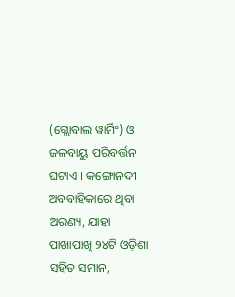(ଗ୍ଲୋବାଲ ୱାର୍ମିଂ) ଓ ଜଳବାୟୁ ପରିବର୍ତ୍ତନ ଘଟାଏ । କଙ୍ଗୋନଦୀ ଅବବାହିକାରେ ଥିବା ଅରଣ୍ୟ, ଯାହା ପାଖାପାଖି ୨୪ଟି ଓଡ଼ିଶା ସହିତ ସମାନ,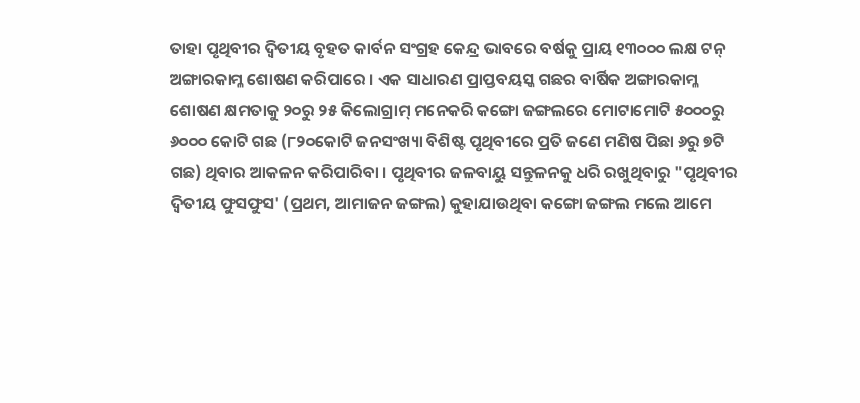ତାହା ପୃଥିବୀର ଦ୍ୱିତୀୟ ବୃହତ କାର୍ବନ ସଂଗ୍ରହ କେନ୍ଦ୍ର ଭାବରେ ବର୍ଷକୁ ପ୍ରାୟ ୧୩୦୦୦ ଲକ୍ଷ ଟନ୍ ଅଙ୍ଗାରକାମ୍ଳ ଶୋଷଣ କରିପାରେ । ଏକ ସାଧାରଣ ପ୍ରାପ୍ତବୟସ୍କ ଗଛର ବାର୍ଷିକ ଅଙ୍ଗାରକାମ୍ଳ ଶୋଷଣ କ୍ଷମତାକୁ ୨୦ରୁ ୨୫ କିଲୋଗ୍ରାମ୍ ମନେକରି କଙ୍ଗୋ ଜଙ୍ଗଲରେ ମୋଟାମୋଟି ୫୦୦୦ରୁ ୬୦୦୦ କୋଟି ଗଛ (୮୨୦କୋଟି ଜନସଂଖ୍ୟା ବିଶିଷ୍ଟ ପୃଥିବୀରେ ପ୍ରତି ଜଣେ ମଣିଷ ପିଛା ୬ରୁ ୭ଟି ଗଛ) ଥିବାର ଆକଳନ କରିପାରିବା । ପୃଥିବୀର ଜଳବାୟୁ ସନ୍ତୁଳନକୁ ଧରି ରଖୁଥିବାରୁ "ପୃଥିବୀର ଦ୍ୱିତୀୟ ଫୁସଫୁସ' (ପ୍ରଥମ, ଆମାଜନ ଜଙ୍ଗଲ) କୁହାଯାଉଥିବା କଙ୍ଗୋ ଜଙ୍ଗଲ ମଲେ ଆମେ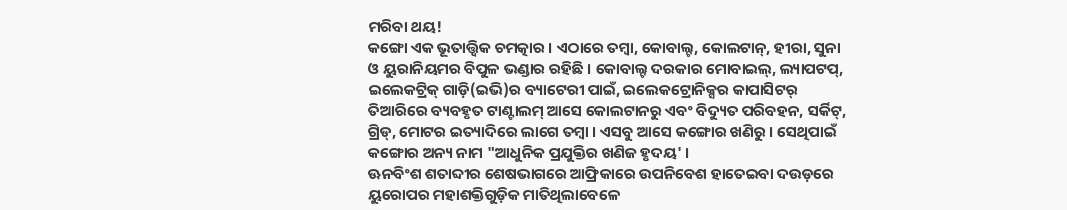ମରିବା ଥୟ!
କଙ୍ଗୋ ଏକ ଭୂତାତ୍ତ୍ୱିକ ଚମତ୍କାର । ଏଠାରେ ତମ୍ବା, କୋବାଲ୍ଟ, କୋଲଟାନ୍, ହୀରା, ସୁନା ଓ ୟୁରାନିୟମର ବିପୁଳ ଭଣ୍ଡାର ରହିଛି । କୋବାଲ୍ଟ ଦରକାର ମୋବାଇଲ୍, ଲ୍ୟାପଟପ୍, ଇଲେକଟ୍ରିକ୍ ଗାଡ଼ି(ଇଭି)ର ବ୍ୟାଟେରୀ ପାଇଁ, ଇଲେକଟ୍ରୋନିକ୍ସର କାପାସିଟର୍ ତିଆରିରେ ବ୍ୟବହୃତ ଟାଣ୍ଟାଲମ୍ ଆସେ କୋଲଟାନରୁ ଏବଂ ବିଦ୍ୟୁତ ପରିବହନ, ସର୍କିଟ୍, ଗ୍ରିଡ୍, ମୋଟର ଇତ୍ୟାଦିରେ ଲାଗେ ତମ୍ବା । ଏସବୁ ଆସେ କଙ୍ଗୋର ଖଣିରୁ । ସେଥିପାଇଁ କଙ୍ଗୋର ଅନ୍ୟ ନାମ "ଆଧୁନିକ ପ୍ରଯୁକ୍ତିର ଖଣିଜ ହୃଦୟ' ।
ଊନବିଂଶ ଶତାବ୍ଦୀର ଶେଷଭାଗରେ ଆଫ୍ରିକାରେ ଉପନିବେଶ ହାତେଇବା ଦଉଡ଼ରେ ୟୁରୋପର ମହାଶକ୍ତିଗୁଡ଼ିକ ମାତିଥିଲାବେଳେ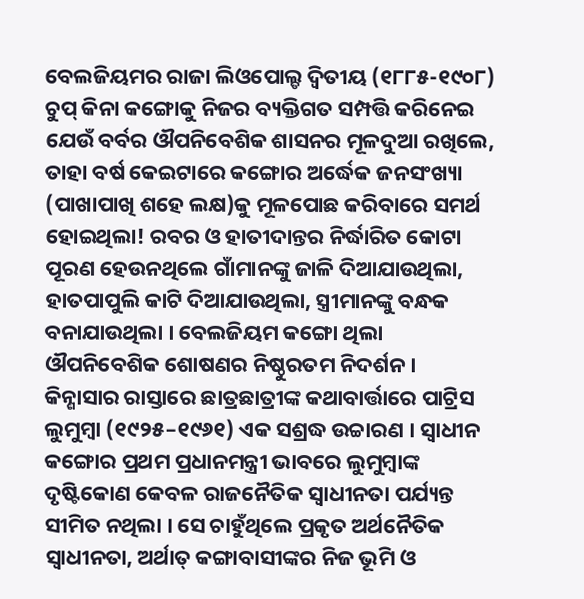ବେଲଜିୟମର ରାଜା ଲିଓପୋଲ୍ଡ ଦ୍ୱିତୀୟ (୧୮୮୫-୧୯୦୮) ଚୁପ୍ କିନା କଙ୍ଗୋକୁ ନିଜର ବ୍ୟକ୍ତିଗତ ସମ୍ପତ୍ତି କରିନେଇ ଯେଉଁ ବର୍ବର ଔପନିବେଶିକ ଶାସନର ମୂଳଦୁଆ ରଖିଲେ, ତାହା ବର୍ଷ କେଇଟାରେ କଙ୍ଗୋର ଅର୍ଦ୍ଧେକ ଜନସଂଖ୍ୟା (ପାଖାପାଖି ଶହେ ଲକ୍ଷ)କୁ ମୂଳପୋଛ କରିବାରେ ସମର୍ଥ ହୋଇଥିଲା! ରବର ଓ ହାତୀଦାନ୍ତର ନିର୍ଦ୍ଧାରିତ କୋଟା ପୂରଣ ହେଉନଥିଲେ ଗାଁମାନଙ୍କୁ ଜାଳି ଦିଆଯାଉଥିଲା, ହାତପାପୁଲି କାଟି ଦିଆଯାଉଥିଲା, ସ୍ତ୍ରୀମାନଙ୍କୁ ବନ୍ଧକ ବନାଯାଉଥିଲା । ବେଲଜିୟମ କଙ୍ଗୋ ଥିଲା ଔପନିବେଶିକ ଶୋଷଣର ନିଷ୍ଠୁରତମ ନିଦର୍ଶନ ।
କିନ୍ଶାସାର ରାସ୍ତାରେ ଛାତ୍ରଛାତ୍ରୀଙ୍କ କଥାବାର୍ତ୍ତାରେ ପାଟ୍ରିସ ଲୁମୁମ୍ବା (୧୯୨୫–୧୯୬୧) ଏକ ସଶ୍ରଦ୍ଧ ଉଚ୍ଚାରଣ । ସ୍ୱାଧୀନ କଙ୍ଗୋର ପ୍ରଥମ ପ୍ରଧାନମନ୍ତ୍ରୀ ଭାବରେ ଲୁମୁମ୍ବାଙ୍କ ଦୃଷ୍ଟିକୋଣ କେବଳ ରାଜନୈତିକ ସ୍ୱାଧୀନତା ପର୍ଯ୍ୟନ୍ତ ସୀମିତ ନଥିଲା । ସେ ଚାହୁଁଥିଲେ ପ୍ରକୃତ ଅର୍ଥନୈତିକ ସ୍ୱାଧୀନତା, ଅର୍ଥାତ୍ କଙ୍ଗାବାସୀଙ୍କର ନିଜ ଭୂମି ଓ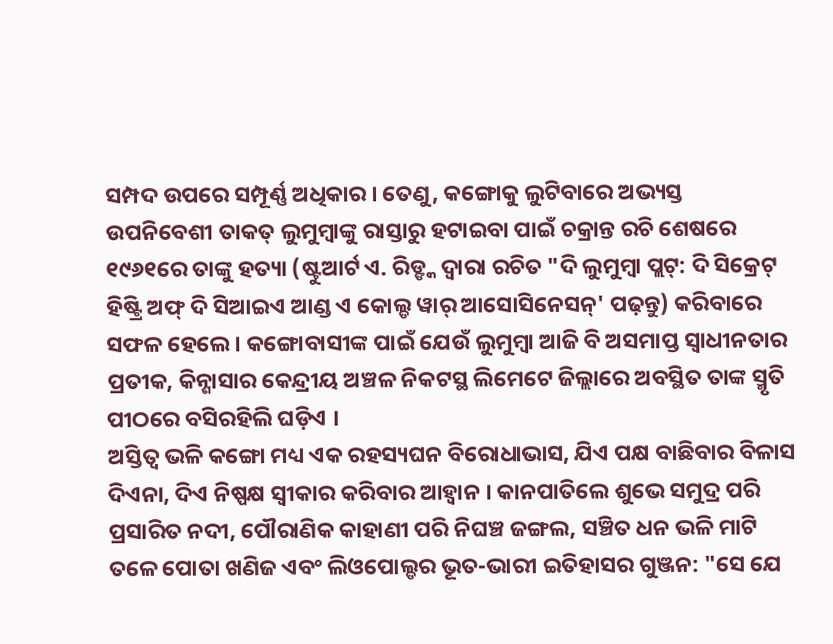ସମ୍ପଦ ଉପରେ ସମ୍ପୂର୍ଣ୍ଣ ଅଧିକାର । ତେଣୁ, କଙ୍ଗୋକୁ ଲୁଟିବାରେ ଅଭ୍ୟସ୍ତ ଉପନିବେଶୀ ତାକତ୍ ଲୁମୁମ୍ବାଙ୍କୁ ରାସ୍ତାରୁ ହଟାଇବା ପାଇଁ ଚକ୍ରାନ୍ତ ରଚି ଶେଷରେ ୧୯୬୧ରେ ତାଙ୍କୁ ହତ୍ୟା (ଷ୍ଟୁଆର୍ଟ ଏ. ରିଡ୍ଙ୍କ ଦ୍ୱାରା ରଚିତ "ଦି ଲୁମୁମ୍ବା ପ୍ଲଟ୍: ଦି ସିକ୍ରେଟ୍ ହିଷ୍ଟ୍ରି ଅଫ୍ ଦି ସିଆଇଏ ଆଣ୍ଡ ଏ କୋଲ୍ଡ ୱାର୍ ଆସୋସିନେସନ୍' ପଢ଼ନ୍ତୁ) କରିବାରେ ସଫଳ ହେଲେ । କଙ୍ଗୋବାସୀଙ୍କ ପାଇଁ ଯେଉଁ ଲୁମୁମ୍ବା ଆଜି ବି ଅସମାପ୍ତ ସ୍ୱାଧୀନତାର ପ୍ରତୀକ, କିନ୍ଶାସାର କେନ୍ଦ୍ରୀୟ ଅଞ୍ଚଳ ନିକଟସ୍ଥ ଲିମେଟେ ଜିଲ୍ଲାରେ ଅବସ୍ଥିତ ତାଙ୍କ ସ୍ମୃତି ପୀଠରେ ବସିରହିଲି ଘଡ଼ିଏ ।
ଅସ୍ତିତ୍ୱ ଭଳି କଙ୍ଗୋ ମଧ୍ୟ ଏକ ରହସ୍ୟଘନ ବିରୋଧାଭାସ, ଯିଏ ପକ୍ଷ ବାଛିବାର ବିଳାସ ଦିଏନା, ଦିଏ ନିଷ୍ପକ୍ଷ ସ୍ୱୀକାର କରିବାର ଆହ୍ୱାନ । କାନପାତିଲେ ଶୁଭେ ସମୁଦ୍ର ପରି ପ୍ରସାରିତ ନଦୀ, ପୌରାଣିକ କାହାଣୀ ପରି ନିଘଞ୍ଚ ଜଙ୍ଗଲ, ସଞ୍ଚିତ ଧନ ଭଳି ମାଟି ତଳେ ପୋତା ଖଣିଜ ଏବଂ ଲିଓପୋଲ୍ଡର ଭୂତ-ଭାରୀ ଇତିହାସର ଗୁଞ୍ଜନ: "ସେ ଯେ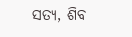ସତ୍ୟ, ଶିବ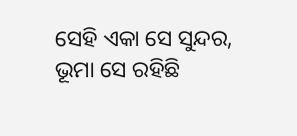ସେହି ଏକା ସେ ସୁନ୍ଦର, ଭୂମା ସେ ରହିଛି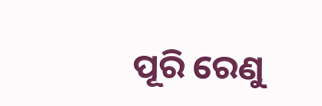ପୂରି ରେଣୁ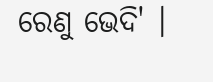ରେଣୁ ଭେଦି' ।